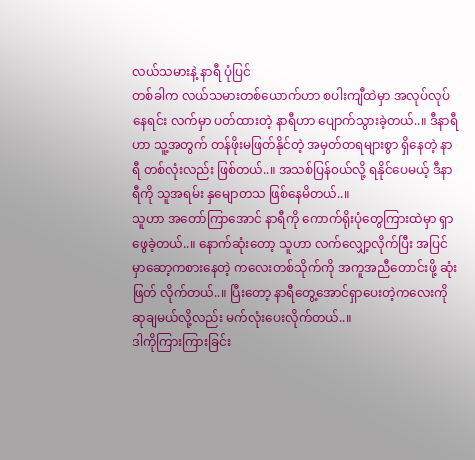လယ်သမားနဲ့ နာရီ ပုံပြင်
တစ်ခါက လယ်သမားတစ်ယောက်ဟာ စပါးကျီထဲမှာ အလုပ်လုပ်နေရင်း လက်မှာ ပတ်ထားတဲ့ နာရီဟာ ပျောက်သွားခဲ့တယ်..။ ဒီနာရီဟာ သူ့အတွက် တန်ဖိုးမဖြတ်နိုင်တဲ့ အမှတ်တရများစွာ ရှိနေတဲ့ နာရီ တစ်လုံးလည်း ဖြစ်တယ်..။ အသစ်ပြန်၀ယ်လို့ ရနိုင်ပေမယ့် ဒီနာရီကို သူအရမ်း နှမျောတသ ဖြစ်နေမိတယ်..။
သူဟာ အတော်ကြာအောင် နာရီကို ကောက်ရိုးပုံတွေကြားထဲမှာ ရှာဖွေခဲ့တယ်..။ နောက်ဆုံးတော့ သူဟာ လက်လျှော့လိုက်ပြီး အပြင်မှာဆော့ကစားနေတဲ့ ကလေးတစ်သိုက်ကို အကူအညီတောင်းဖို့ ဆုံးဖြတ် လိုက်တယ်..။ ပြီးတော့ နာရီတွေ့အောင်ရှာပေးတဲ့ကလေးကို ဆုချမယ်လို့လည်း မက်လုံးပေးလိုက်တယ်..။
ဒါကိုကြားကြားခြင်း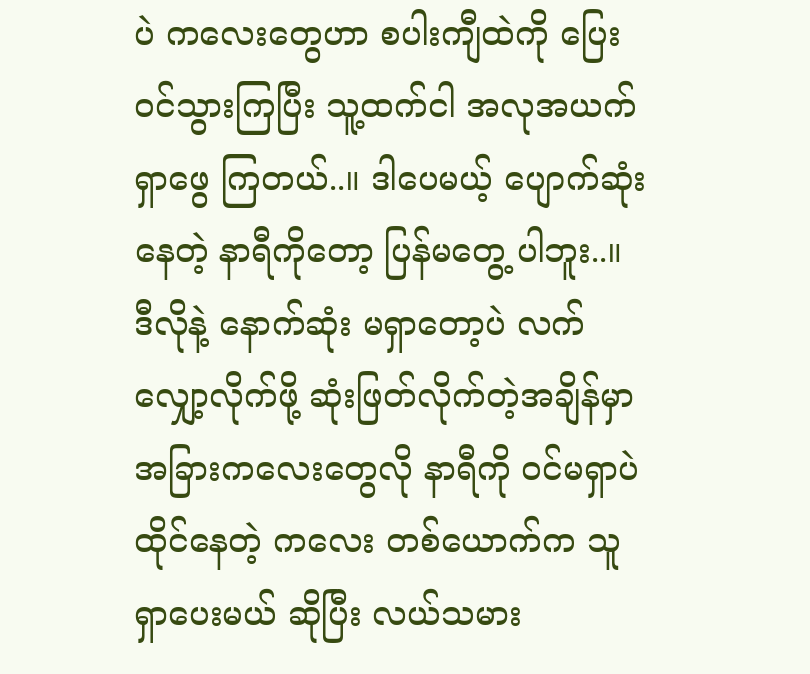ပဲ ကလေးတွေဟာ စပါးကျီထဲကို ပြေး၀င်သွားကြပြီး သူ့ထက်ငါ အလုအယက် ရှာဖွေ ကြတယ်..။ ဒါပေမယ့် ပျောက်ဆုံးနေတဲ့ နာရီကိုတော့ ပြန်မတွေ့ ပါဘူး..။ ဒီလိုနဲ့ နောက်ဆုံး မရှာတော့ပဲ လက်လျှော့လိုက်ဖို့ ဆုံးဖြတ်လိုက်တဲ့အချိန်မှာ အခြားကလေးတွေလို နာရီကို ၀င်မရှာပဲ ထိုင်နေတဲ့ ကလေး တစ်ယောက်က သူရှာပေးမယ် ဆိုပြီး လယ်သမား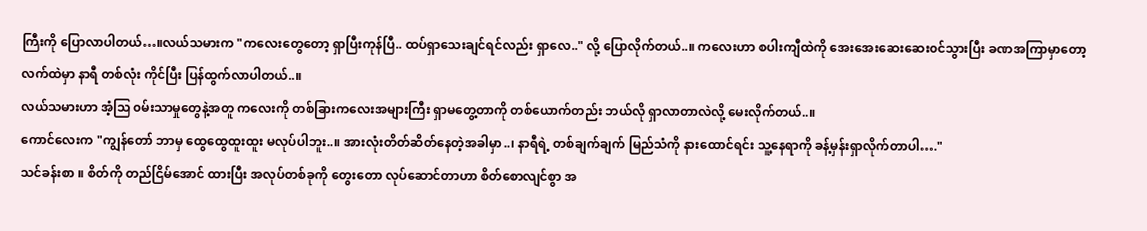ကြီးကို ပြောလာပါတယ်…။လယ်သမားက "ကလေးတွေတော့ ရှာပြီးကုန်ပြီ.. ထပ်ရှာသေးချင်ရင်လည်း ရှာလေ.." လို့ ပြောလိုက်တယ်..။ ကလေးဟာ စပါးကျီထဲကို အေးအေးဆေးဆေး၀င်သွားပြီး ခဏအကြာမှာတော့ လက်ထဲမှာ နာရီ တစ်လုံး ကိုင်ပြီး ပြန်ထွက်လာပါတယ်..။
လယ်သမားဟာ အံ့သြ ၀မ်းသာမှုတွေနဲ့အတူ ကလေးကို တစ်ခြားကလေးအများကြီး ရှာမတွေ့တာကို တစ်ယောက်တည်း ဘယ်လို ရှာလာတာလဲလို့ မေးလိုက်တယ်..။
ကောင်လေးက "ကျွန်တော် ဘာမှ ထွေထွေထူးထူး မလုပ်ပါဘူး..။ အားလုံးတိတ်ဆိတ်နေတဲ့အခါမှာ..၊ နာရီရဲ့ တစ်ချက်ချက် မြည်သံကို နားထောင်ရင်း သူ့နေရာကို ခန့်မှန်းရှာလိုက်တာပါ…."
သင်ခန်းစာ ။ စိတ်ကို တည်ငြိမ်အောင် ထားပြီး အလုပ်တစ်ခုကို တွေးတော လုပ်ဆောင်တာဟာ စိတ်စောလျင်စွာ အ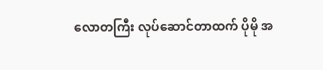လောတကြီး လုပ်ဆောင်တာထက် ပိုမို အ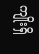ကျိုးရှိ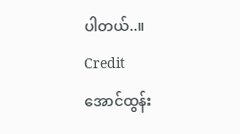ပါတယ်..။
Credit
အောင်ထွန်း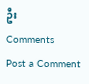ဦး
Comments
Post a Comment